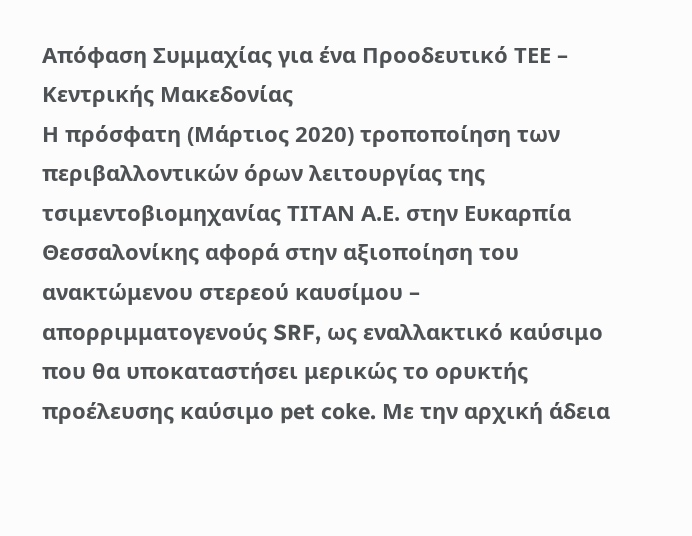Απόφαση Συμμαχίας για ένα Προοδευτικό ΤΕΕ – Κεντρικής Μακεδονίας
Η πρόσφατη (Μάρτιος 2020) τροποποίηση των περιβαλλοντικών όρων λειτουργίας της τσιμεντοβιομηχανίας ΤΙΤΑΝ Α.Ε. στην Ευκαρπία Θεσσαλονίκης αφορά στην αξιοποίηση του ανακτώμενου στερεού καυσίμου – απορριμματογενούς SRF, ως εναλλακτικό καύσιμο που θα υποκαταστήσει μερικώς το ορυκτής προέλευσης καύσιμο pet coke. Με την αρχική άδεια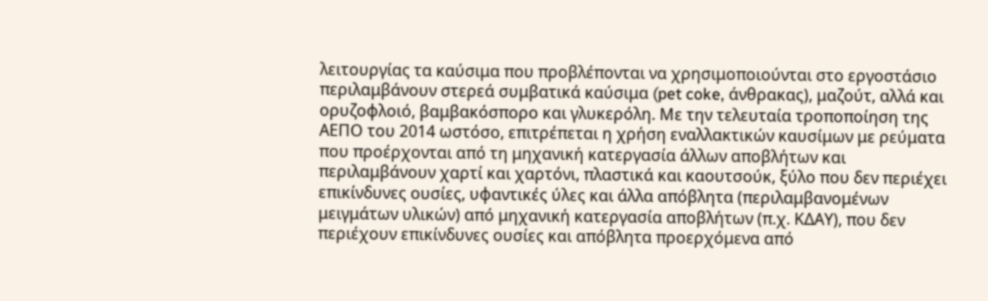λειτουργίας τα καύσιμα που προβλέπονται να χρησιμοποιούνται στο εργοστάσιο περιλαμβάνουν στερεά συμβατικά καύσιμα (pet coke, άνθρακας), μαζούτ, αλλά και ορυζοφλοιό, βαμβακόσπορο και γλυκερόλη. Με την τελευταία τροποποίηση της ΑΕΠΟ του 2014 ωστόσο, επιτρέπεται η χρήση εναλλακτικών καυσίμων με ρεύματα που προέρχονται από τη μηχανική κατεργασία άλλων αποβλήτων και περιλαμβάνουν χαρτί και χαρτόνι, πλαστικά και καουτσούκ, ξύλο που δεν περιέχει επικίνδυνες ουσίες, υφαντικές ύλες και άλλα απόβλητα (περιλαμβανομένων μειγμάτων υλικών) από μηχανική κατεργασία αποβλήτων (π.χ. ΚΔΑΥ), που δεν περιέχουν επικίνδυνες ουσίες και απόβλητα προερχόμενα από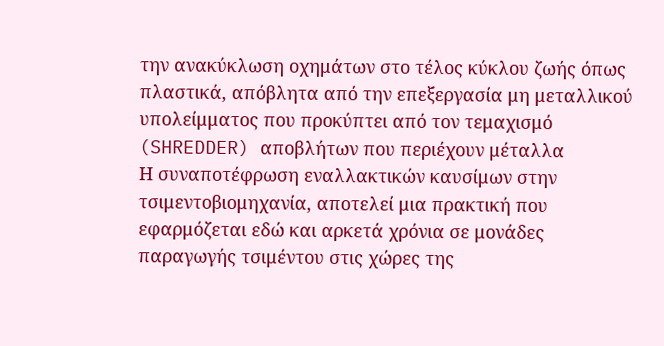την ανακύκλωση οχημάτων στο τέλος κύκλου ζωής όπως πλαστικά, απόβλητα από την επεξεργασία μη μεταλλικού υπολείμματος που προκύπτει από τον τεμαχισμό (SHREDDER) αποβλήτων που περιέχουν μέταλλα
Η συναποτέφρωση εναλλακτικών καυσίμων στην τσιμεντοβιομηχανία, αποτελεί μια πρακτική που εφαρμόζεται εδώ και αρκετά χρόνια σε μονάδες παραγωγής τσιμέντου στις χώρες της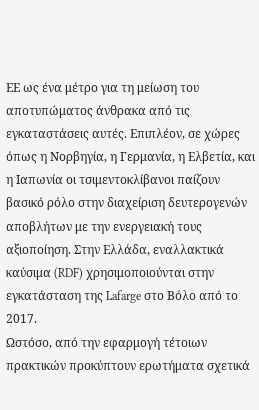ΕΕ ως ένα μέτρο για τη μείωση του αποτυπώματος άνθρακα από τις εγκαταστάσεις αυτές. Επιπλέον, σε χώρες όπως η Νορβηγία, η Γερμανία, η Ελβετία, και η Ιαπωνία οι τσιμεντοκλίβανοι παίζουν βασικό ρόλο στην διαχείριση δευτερογενών αποβλήτων με την ενεργειακή τους αξιοποίηση. Στην Ελλάδα, εναλλακτικά καύσιμα (RDF) χρησιμοποιούνται στην εγκατάσταση της Lafarge στο Βόλο από το 2017.
Ωστόσο, από την εφαρμογή τέτοιων πρακτικών προκύπτουν ερωτήματα σχετικά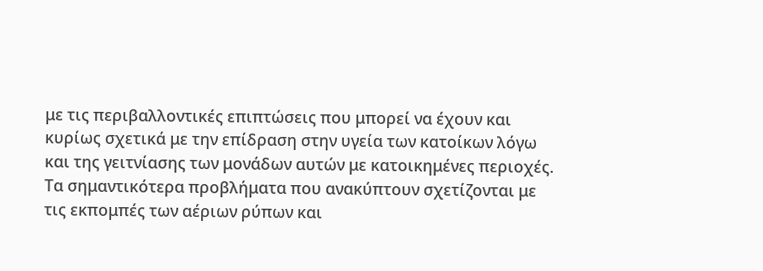με τις περιβαλλοντικές επιπτώσεις που μπορεί να έχουν και κυρίως σχετικά με την επίδραση στην υγεία των κατοίκων λόγω και της γειτνίασης των μονάδων αυτών με κατοικημένες περιοχές. Τα σημαντικότερα προβλήματα που ανακύπτουν σχετίζονται με τις εκπομπές των αέριων ρύπων και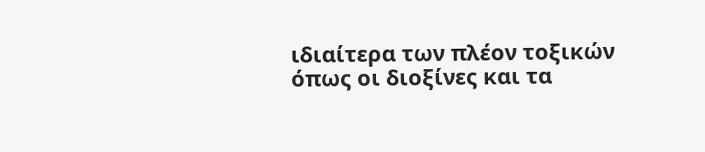ιδιαίτερα των πλέον τοξικών όπως οι διοξίνες και τα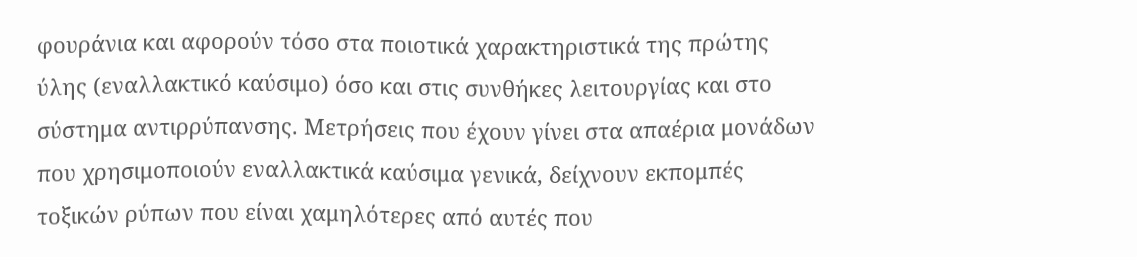φουράνια και αφορούν τόσο στα ποιοτικά χαρακτηριστικά της πρώτης ύλης (εναλλακτικό καύσιμο) όσο και στις συνθήκες λειτουργίας και στο σύστημα αντιρρύπανσης. Μετρήσεις που έχουν γίνει στα απαέρια μονάδων που χρησιμοποιούν εναλλακτικά καύσιμα γενικά, δείχνουν εκπομπές τοξικών ρύπων που είναι χαμηλότερες από αυτές που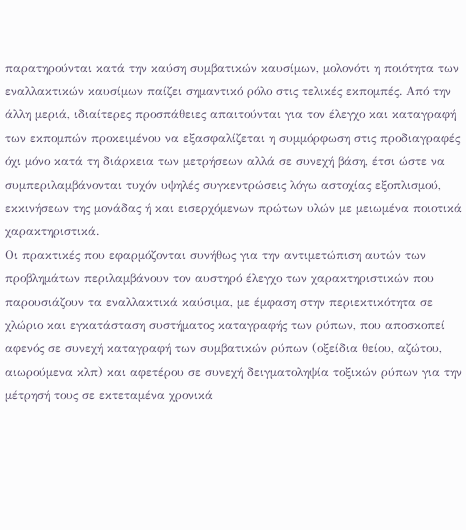παρατηρούνται κατά την καύση συμβατικών καυσίμων, μολονότι η ποιότητα των εναλλακτικών καυσίμων παίζει σημαντικό ρόλο στις τελικές εκπομπές. Από την άλλη μεριά, ιδιαίτερες προσπάθειες απαιτούνται για τον έλεγχο και καταγραφή των εκπομπών προκειμένου να εξασφαλίζεται η συμμόρφωση στις προδιαγραφές όχι μόνο κατά τη διάρκεια των μετρήσεων αλλά σε συνεχή βάση, έτσι ώστε να συμπεριλαμβάνονται τυχόν υψηλές συγκεντρώσεις λόγω αστοχίας εξοπλισμού, εκκινήσεων της μονάδας ή και εισερχόμενων πρώτων υλών με μειωμένα ποιοτικά χαρακτηριστικά.
Οι πρακτικές που εφαρμόζονται συνήθως για την αντιμετώπιση αυτών των προβλημάτων περιλαμβάνουν τον αυστηρό έλεγχο των χαρακτηριστικών που παρουσιάζουν τα εναλλακτικά καύσιμα, με έμφαση στην περιεκτικότητα σε χλώριο και εγκατάσταση συστήματος καταγραφής των ρύπων, που αποσκοπεί αφενός σε συνεχή καταγραφή των συμβατικών ρύπων (οξείδια θείου, αζώτου, αιωρούμενα κλπ) και αφετέρου σε συνεχή δειγματοληψία τοξικών ρύπων για την μέτρησή τους σε εκτεταμένα χρονικά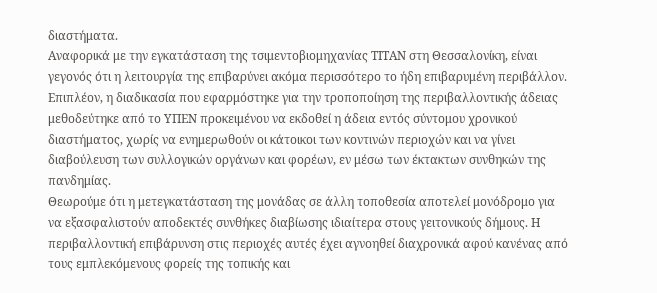διαστήματα.
Αναφορικά με την εγκατάσταση της τσιμεντοβιομηχανίας ΤΙΤΑΝ στη Θεσσαλονίκη, είναι γεγονός ότι η λειτουργία της επιβαρύνει ακόμα περισσότερο το ήδη επιβαρυμένη περιβάλλον. Επιπλέον, η διαδικασία που εφαρμόστηκε για την τροποποίηση της περιβαλλοντικής άδειας μεθοδεύτηκε από το ΥΠΕΝ προκειμένου να εκδοθεί η άδεια εντός σύντομου χρονικού διαστήματος, χωρίς να ενημερωθούν οι κάτοικοι των κοντινών περιοχών και να γίνει διαβούλευση των συλλογικών οργάνων και φορέων, εν μέσω των έκτακτων συνθηκών της πανδημίας.
Θεωρούμε ότι η μετεγκατάσταση της μονάδας σε άλλη τοποθεσία αποτελεί μονόδρομο για να εξασφαλιστούν αποδεκτές συνθήκες διαβίωσης ιδιαίτερα στους γειτονικούς δήμους. Η περιβαλλοντική επιβάρυνση στις περιοχές αυτές έχει αγνοηθεί διαχρονικά αφού κανένας από τους εμπλεκόμενους φορείς της τοπικής και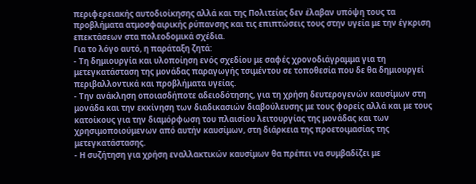περιφερειακής αυτοδιοίκησης αλλά και της Πολιτείας δεν έλαβαν υπόψη τους τα προβλήματα ατμοσφαιρικής ρύπανσης και τις επιπτώσεις τους στην υγεία με την έγκριση επεκτάσεων στα πολεοδομικά σχέδια.
Για το λόγο αυτό, η παράταξη ζητά:
- Τη δημιουργία και υλοποίηση ενός σχεδίου με σαφές χρονοδιάγραμμα για τη μετεγκατάσταση της μονάδας παραγωγής τσιμέντου σε τοποθεσία που δε θα δημιουργεί περιβαλλοντικά και προβλήματα υγείας.
- Την ανάκληση οποιασδήποτε αδειοδότησης, για τη χρήση δευτερογενών καυσίμων στη μονάδα και την εκκίνηση των διαδικασιών διαβούλευσης με τους φορείς αλλά και με τους κατοίκους για την διαμόρφωση του πλαισίου λειτουργίας της μονάδας και των χρησιμοποιούμενων από αυτήν καυσίμων, στη διάρκεια της προετοιμασίας της μετεγκατάστασης.
- Η συζήτηση για χρήση εναλλακτικών καυσίμων θα πρέπει να συμβαδίζει με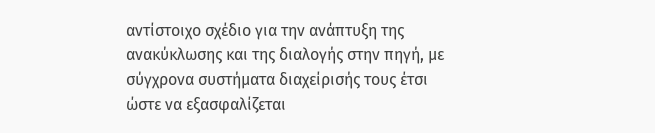αντίστοιχο σχέδιο για την ανάπτυξη της ανακύκλωσης και της διαλογής στην πηγή, με σύγχρονα συστήματα διαχείρισής τους έτσι ώστε να εξασφαλίζεται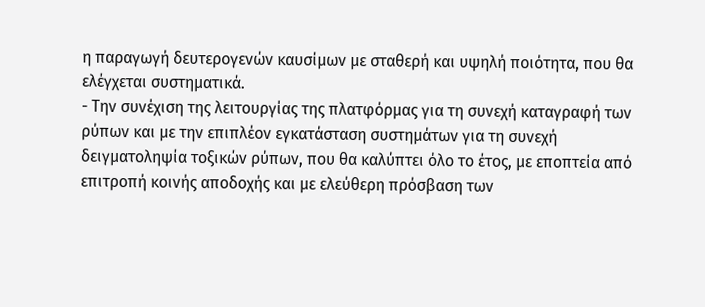η παραγωγή δευτερογενών καυσίμων με σταθερή και υψηλή ποιότητα, που θα ελέγχεται συστηματικά.
- Την συνέχιση της λειτουργίας της πλατφόρμας για τη συνεχή καταγραφή των ρύπων και με την επιπλέον εγκατάσταση συστημάτων για τη συνεχή δειγματοληψία τοξικών ρύπων, που θα καλύπτει όλο το έτος, με εποπτεία από επιτροπή κοινής αποδοχής και με ελεύθερη πρόσβαση των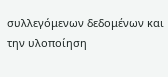συλλεγόμενων δεδομένων και την υλοποίηση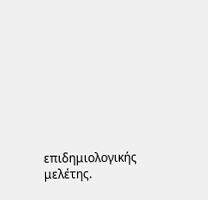επιδημιολογικής μελέτης.